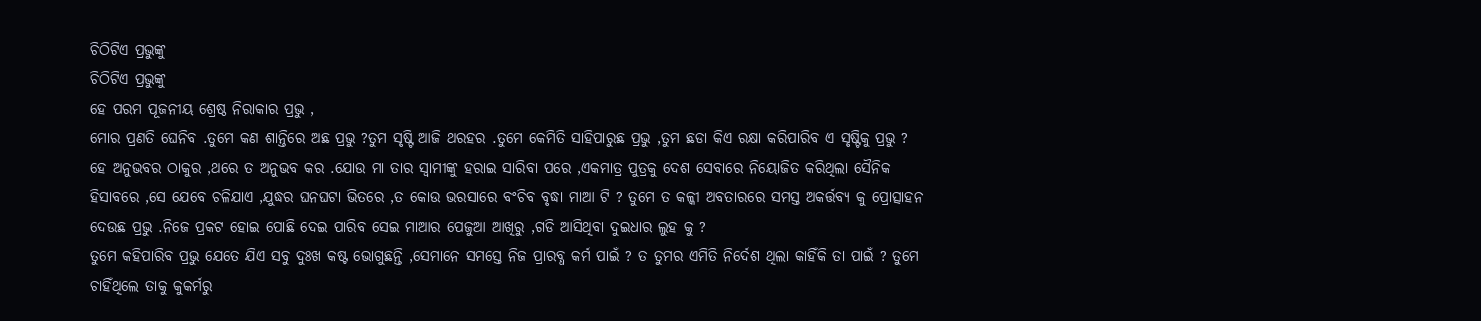ଚିଠିଟିଏ ପ୍ରଭୁଙ୍କୁ
ଚିଠିଟିଏ ପ୍ରଭୁଙ୍କୁ
ହେ ପରମ ପୂଜନୀୟ ଶ୍ରେଷ୍ଠ ନିରାକାର ପ୍ରଭୁ ,
ମୋର ପ୍ରଣତି ଘେନିବ .ତୁମେ କଣ ଶାନ୍ତିରେ ଅଛ ପ୍ରଭୁ ?ତୁମ ସୃଷ୍ଟି ଆଜି ଥରହର .ତୁମେ କେମିତି ସାହିପାରୁଛ ପ୍ରଭୁ ,ତୁମ ଛଡା କିଏ ରକ୍ଷା କରିପାରିବ ଏ ସୃଷ୍ଟିକୁ ପ୍ରଭୁ ?
ହେ ଅନୁଭବର ଠାକୁର ,ଥରେ ତ ଅନୁଭବ କର .ଯୋଉ ମା ତାର ସ୍ୱାମୀଙ୍କୁ ହରାଇ ସାରିବା ପରେ ,ଏକମାତ୍ର ପୁତ୍ରକୁ ଦେଶ ସେବାରେ ନିୟୋଜିତ କରିଥିଲା ସୈନିକ ହିସାବରେ ,ସେ ଯେବେ ଚଳିଯାଏ ,ଯୁଦ୍ଧର ଘନଘଟା ଭିତରେ ,ତ କୋଉ ଭରସାରେ ବଂଚିବ ବୃଦ୍ଧା ମାଆ ଟି ? ତୁମେ ତ କଳ୍କୀ ଅବତାରରେ ସମସ୍ତ ଅକର୍ତ୍ତବ୍ୟ କୁ ପ୍ରୋତ୍ସାହନ ଦେଉଛ ପ୍ରଭୁ .ନିଜେ ପ୍ରକଟ ହୋଇ ପୋଛି ଦେଇ ପାରିବ ସେଇ ମାଆର ପେଜୁଆ ଆଖିରୁ ,ଗଡି ଆସିଥିବା ଦୁଇଧାର ଲୁହ କୁ ?
ତୁମେ କହିପାରିବ ପ୍ରଭୁ ଯେତେ ଯିଏ ସବୁ ଦୁଃଖ କଷ୍ଟ ଭୋଗୁଛନ୍ତି ,ସେମାନେ ସମସ୍ତେ ନିଜ ପ୍ରାରବ୍ଧ କର୍ମ ପାଇଁ ? ତ ତୁମର ଏମିତି ନିର୍ଦେଶ ଥିଲା କାହିଁକି ତା ପାଇଁ ? ତୁମେ ଚାହିଁଥିଲେ ତାକୁ କୁକର୍ମରୁ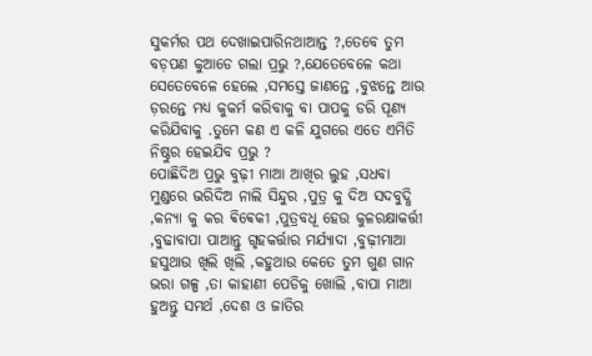ସୁକର୍ମର ପଥ ଦେଖାଇପାରିନଥାଆନ୍ତ ?,ତେବେ ତୁମ ବଡ଼ପଣ କୁଆଡେ ଗଲା ପ୍ରଭୁ ?,ଯେତେବେଳେ କଥା ସେତେବେଳେ ହେଲେ ,ସମସ୍ତେ ଜାଣନ୍ତେ ,ବୁଝନ୍ତେ ଆଉ ଡ଼ରନ୍ତେ ମଧ୍ୟ କୁକର୍ମ କରିବାକୁ ବା ପାପକୁ ଡରି ପୂଣ୍ୟ କରିଯିବାକୁ .ତୁମେ କଣ ଏ କଳି ଯୁଗରେ ଏତେ ଏମିତି ନିଷ୍ଠୁର ହେଇଯିବ ପ୍ରଭୁ ?
ପୋଛିଦିଅ ପ୍ରଭୁ ବୁଢ଼ୀ ମାଆ ଆଖିର ଲୁହ ,ସଧବା ମୁଣ୍ଡରେ ଭରିଦିଅ ନାଲି ସିନ୍ଦୁର ,ପୁତ୍ର କୁ ଦିଅ ସଦବୁଦ୍ଧି ,କନ୍ୟା କୁ କର ଵିଵେକୀ ,ପୁତ୍ରବଧୂ ହେଉ କୁଳରକ୍ଷାକର୍ତ୍ତୀ ,ବୁଢାବାପା ପାଆନ୍ତୁ ଗୃହକର୍ତ୍ତାର ମର୍ଯ୍ୟାଦା ,ବୁଢ଼ୀମାଆ ହସୁଥାଉ ଖିଲି ଖିଲି ,କହୁଥାଉ କେତେ ତୁମ ଗୁଣ ଗାନ ଭରା ଗଳ୍ପ ,ତା କାହାଣୀ ପେଡିକୁ ଖୋଲି ,ବାପା ମାଆ ହୁଅନ୍ତୁ ସମର୍ଥ ,ଦେଶ ଓ ଜାତିର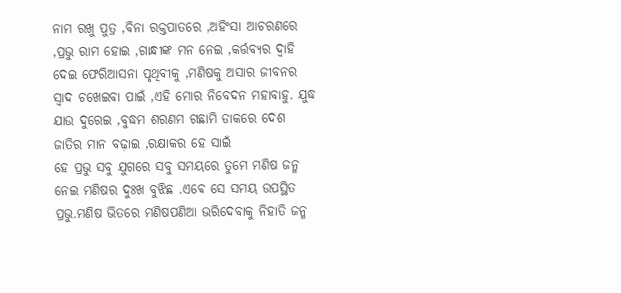ନାମ ରଖୁ ପୁତ୍ର ,ବିନା ରକ୍ତପାତରେ ,ଅହିଂସା ଆଚରଣରେ ,ପ୍ରଭୁ ରାମ ହୋଇ ,ଗାନ୍ଧୀଙ୍କ ମନ ନେଇ ,କର୍ତ୍ତବ୍ୟର ଦ୍ୱାହି ଦେଇ ଫେରିଆସନା ପୃଥିବୀକୁ ,ମଣିଷକୁ ଅସାର ଜୀବନର ସ୍ୱାଦ ଚଖେଇବା ପାଇଁ ,ଏହି ମୋର ନିବେଦନ ମହାବାହୁ. ଯୁଦ୍ଧ ଯାଉ ଦୁରେଇ ,ବୁଦ୍ଧମ ଶରଣମ ଗଛାମି ଡାକରେ ଦେଶ ଜାତିର ମାନ ବଢ଼ାଇ ,ରକ୍ଷାକର ହେ ସାଇଁ
ହେ ପ୍ରଭୁ ସବୁ ଯୁଗରେ ସବୁ ସମୟରେ ତୁମେ ମଣିଷ ଜନ୍ମ ନେଇ ମଣିଷର ଦୁଃଖ ବୁଝିଛ .ଏଵେ ସେ ସମୟ ଉପସ୍ଥିତ ପ୍ରଭୁ.ମଣିଷ ଭିତରେ ମଣିଷପଣିଆ ଭରିଦେବାକୁ ନିହାତି ଜନ୍ମ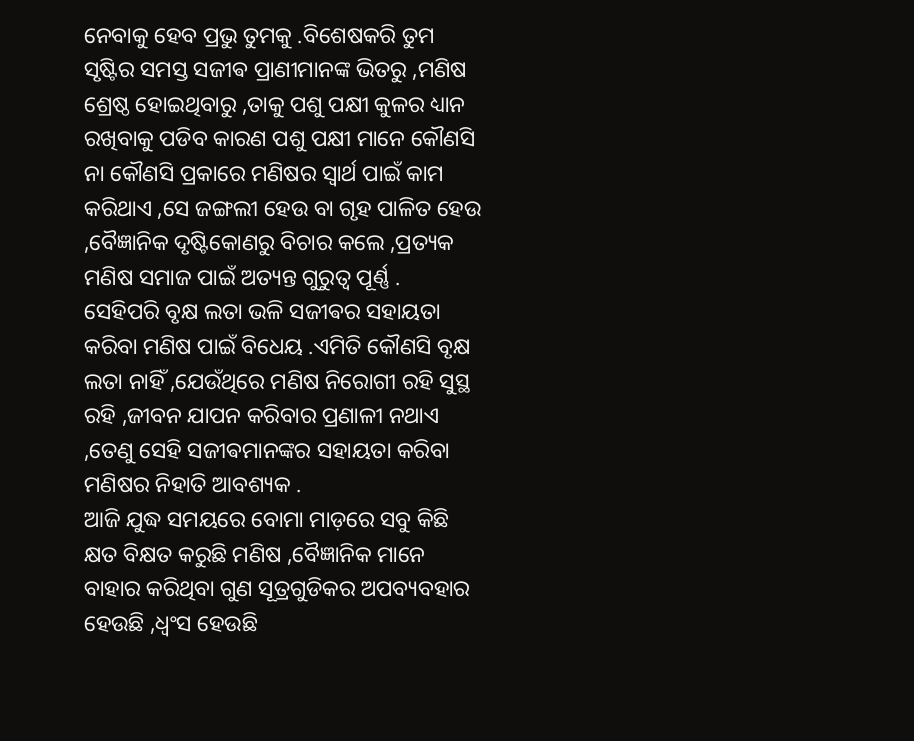ନେବାକୁ ହେବ ପ୍ରଭୁ ତୁମକୁ .ବିଶେଷକରି ତୁମ ସୃଷ୍ଟିର ସମସ୍ତ ସଜୀଵ ପ୍ରାଣୀମାନଙ୍କ ଭିତରୁ ,ମଣିଷ ଶ୍ରେଷ୍ଠ ହୋଇଥିବାରୁ ,ତାକୁ ପଶୁ ପକ୍ଷୀ କୁଳର ଧ୍ୟାନ ରଖିବାକୁ ପଡିବ କାରଣ ପଶୁ ପକ୍ଷୀ ମାନେ କୌଣସି ନା କୌଣସି ପ୍ରକାରେ ମଣିଷର ସ୍ୱାର୍ଥ ପାଇଁ କାମ କରିଥାଏ ,ସେ ଜଙ୍ଗଲୀ ହେଉ ବା ଗୃହ ପାଳିତ ହେଉ ,ବୈଜ୍ଞାନିକ ଦୃଷ୍ଟିକୋଣରୁ ବିଚାର କଲେ ,ପ୍ରତ୍ୟକ ମଣିଷ ସମାଜ ପାଇଁ ଅତ୍ୟନ୍ତ ଗୁରୁତ୍ୱ ପୂର୍ଣ୍ଣ .
ସେହିପରି ବୃକ୍ଷ ଲତା ଭଳି ସଜୀଵର ସହାୟତା କରିବା ମଣିଷ ପାଇଁ ବିଧେୟ .ଏମିତି କୌଣସି ବୃକ୍ଷ ଲତା ନାହିଁ ,ଯେଉଁଥିରେ ମଣିଷ ନିରୋଗୀ ରହି ସୁସ୍ଥ ରହି ,ଜୀବନ ଯାପନ କରିବାର ପ୍ରଣାଳୀ ନଥାଏ ,ତେଣୁ ସେହି ସଜୀଵମାନଙ୍କର ସହାୟତା କରିବା ମଣିଷର ନିହାତି ଆବଶ୍ୟକ .
ଆଜି ଯୁଦ୍ଧ ସମୟରେ ବୋମା ମାଡ଼ରେ ସବୁ କିଛି କ୍ଷତ ବିକ୍ଷତ କରୁଛି ମଣିଷ ,ବୈଜ୍ଞାନିକ ମାନେ ବାହାର କରିଥିବା ଗୁଣ ସୂତ୍ରଗୁଡିକର ଅପବ୍ୟବହାର ହେଉଛି ,ଧ୍ବଂସ ହେଉଛି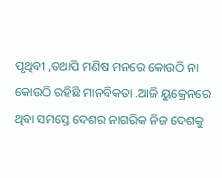ପୃଥିବୀ ,ତଥାପି ମଣିଷ ମନରେ କୋଉଠି ନା କୋଉଠି ରହିଛି ମାନବିକତା .ଆଜି ୟୁକ୍ରେନରେ ଥିବା ସମସ୍ତେ ଦେଶର ନାଗରିକ ନିଜ ଦେଶକୁ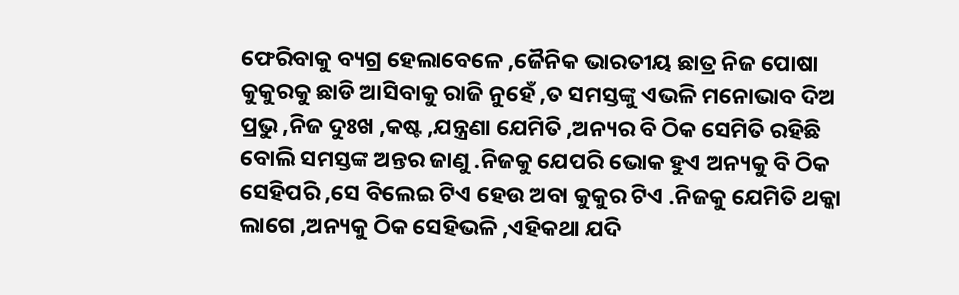ଫେରିବାକୁ ବ୍ୟଗ୍ର ହେଲାବେଳେ ,ଜୈନିକ ଭାରତୀୟ ଛାତ୍ର ନିଜ ପୋଷା କୁକୁରକୁ ଛାଡି ଆସିବାକୁ ରାଜି ନୁହେଁ ,ତ ସମସ୍ତଙ୍କୁ ଏଭଳି ମନୋଭାବ ଦିଅ ପ୍ରଭୁ ,ନିଜ ଦୁଃଖ ,କଷ୍ଟ ,ଯନ୍ତ୍ରଣା ଯେମିତି ,ଅନ୍ୟର ବି ଠିକ ସେମିତି ରହିଛି ବୋଲି ସମସ୍ତଙ୍କ ଅନ୍ତର ଜାଣୁ .ନିଜକୁ ଯେପରି ଭୋକ ହୁଏ ଅନ୍ୟକୁ ବି ଠିକ ସେହିପରି ,ସେ ବିଲେଇ ଟିଏ ହେଉ ଅବା କୁକୁର ଟିଏ .ନିଜକୁ ଯେମିତି ଥକ୍କା ଲାଗେ ,ଅନ୍ୟକୁ ଠିକ ସେହିଭଳି ,ଏହିକଥା ଯଦି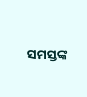ସମସ୍ତଙ୍କ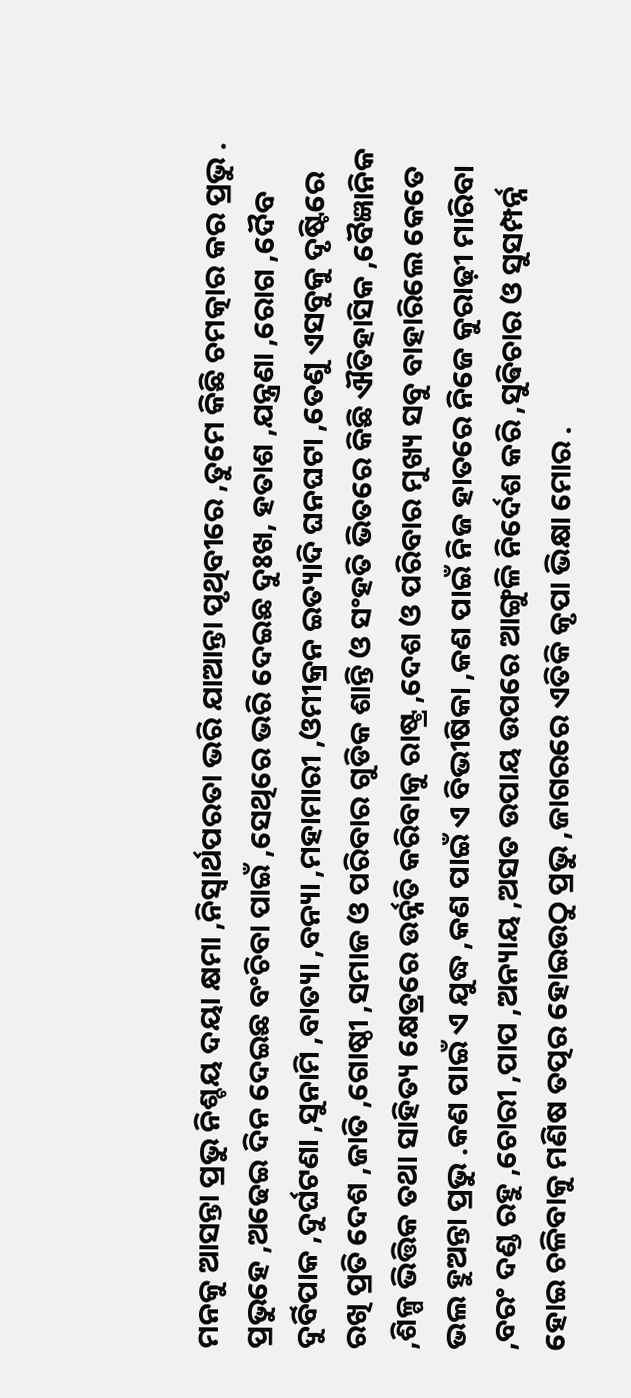ମନକୁ ଆସନ୍ତା ପ୍ରଭୁ ନିଶ୍ଚୟ ଦୟା କ୍ଷମା ,ନିସ୍ଵାର୍ଥପରତା ଭରି ଯାଆନ୍ତା ପୃଥିବୀରେ ,ତୁମେ କିଛି ଚମତ୍କାର କର ପ୍ରଭୁ .
ପ୍ରଭୁହେ ,ଅଢେଇ ଦିନ ଦେଇଛ ବଂଚିବା ପାଇଁ ,ସେଥିରେ ଭରି ଦେଇଛ ଦୁଃଖ, ହତାଶ ,ଯନ୍ତ୍ରଣା ,ରୋଗ ,ଦୈବ ଦୁର୍ବିପାକ ,ଦୁର୍ଘଟଣା ,ସୁନାମି ,ବାତ୍ୟା ,ବନ୍ୟା ,ମହାମାରୀ ,ଓମୀକ୍ରନ ଇତ୍ୟାଦି ଘନଘଟା ,ତେଣୁ ଏସବୁକୁ ଦୃଷ୍ଟିରେ ରଖି ପ୍ରତି ଦେଶ ,ଜାତି ,ଗୋଷ୍ଠୀ ,ସମାଜ ଓ ପରିବାର ଗୁଡିକ ଶାନ୍ତି ଓ ସଂହତି ଭିତରେ କିଛି ଐତିହାସିକ ,ବୈଜ୍ଞାନିକ ,ଶିଳ୍ପ ଭିତ୍ତିକ ତଥା ସାହିତ୍ୟ କ୍ଷେତ୍ରରେ ଉର୍ନ୍ନତି କରିବାକୁ ରାଷ୍ଟ୍ର ,ଦେଶ ଓ ପରିବାର ମୁଖ୍ୟ ସବୁ ବାହାରିଲେ କେତେ ଭଲ ହୁଅନ୍ତା ପ୍ରଭୁ .କଣ ପାଇଁ ଏ ଯୁଦ୍ଧ ,କଣ ପାଇଁ ଏ ବିଭୀଷିକା ,କଣ ପାଇଁ ନିଜ ହାତରେ ନିଜେ କୁରାଢ଼ୀ ମାରିବା ,ବରଂ ଦଣ୍ଡ ରହୁ ,ଚୋରୀ ,ପାପ ,ଅନ୍ୟାୟ ,ଅସତ ଉପାୟ ଉପରେ ଆଙ୍ଗୁଳି ନିର୍ଦେଶ କରି ,ସୁଵିଚାର ଓ ସୁସମ୍ପର୍ନ୍ନ ହୋଇ ଚଳିବାକୁ ମଣିଷ ତତ୍ପର ହୋଇଉଠୁ ପ୍ରଭୁ ,ଜାଗରରେ ଏତିକି କୃପା ଭିକ୍ଷା ମୋର .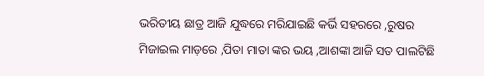ଭରିତୀୟ ଛାତ୍ର ଆଜି ଯୁଦ୍ଧରେ ମରିଯାଇଛି କର୍ଭି ସହରରେ ,ରୁଷର ମିଜାଇଲ ମାଡ଼ରେ ,ପିତା ମାତା ଙ୍କର ଭୟ ,ଆଶଙ୍କା ଆଜି ସତ ପାଲଟିଛି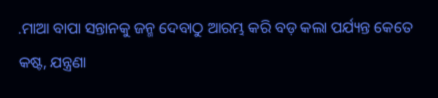.ମାଆ ବାପା ସନ୍ତାନକୁ ଜନ୍ମ ଦେବାଠୁ ଆରମ୍ଭ କରି ବଡ଼ କଲା ପର୍ଯ୍ୟନ୍ତ କେତେ କଷ୍ଟ, ଯନ୍ତ୍ରଣା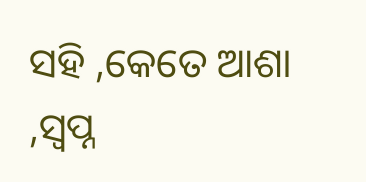ସହି ,କେତେ ଆଶା ,ସ୍ବପ୍ନ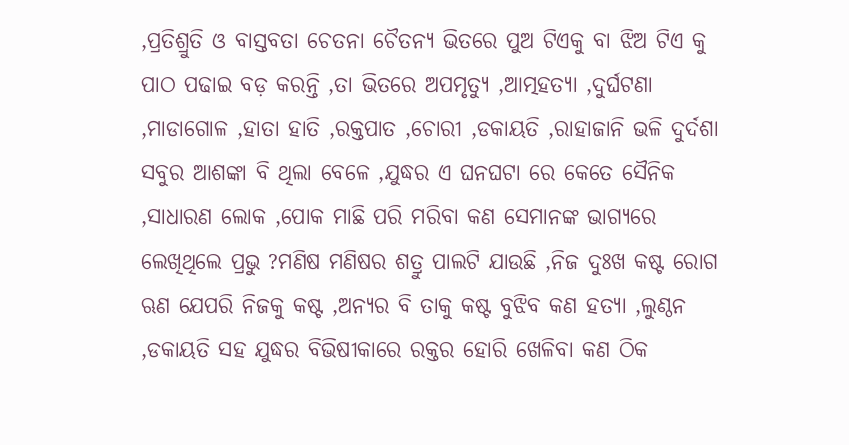,ପ୍ରତିଶ୍ରୁତି ଓ ବାସ୍ତବତା ଚେତନା ଚୈତନ୍ୟ ଭିତରେ ପୁଅ ଟିଏକୁ ବା ଝିଅ ଟିଏ କୁ ପାଠ ପଢାଇ ବଡ଼ କରନ୍ତି ,ତା ଭିତରେ ଅପମୃତ୍ୟୁ ,ଆତ୍ମହତ୍ୟା ,ଦୁର୍ଘଟଣା ,ମାଡାଗୋଳ ,ହାତା ହାତି ,ରକ୍ତପାତ ,ଚୋରୀ ,ଡକାୟତି ,ରାହାଜାନି ଭଳି ଦୁର୍ଦଶା ସବୁର ଆଶଙ୍କା ବି ଥିଲା ବେଳେ ,ଯୁଦ୍ଧର ଏ ଘନଘଟା ରେ କେତେ ସୈନିକ ,ସାଧାରଣ ଲୋକ ,ପୋକ ମାଛି ପରି ମରିବା କଣ ସେମାନଙ୍କ ଭାଗ୍ୟରେ ଲେଖିଥିଲେ ପ୍ରଭୁ ?ମଣିଷ ମଣିଷର ଶତ୍ରୁ ପାଲଟି ଯାଉଛି ,ନିଜ ଦୁଃଖ କଷ୍ଟ ରୋଗ ଋଣ ଯେପରି ନିଜକୁ କଷ୍ଟ ,ଅନ୍ୟର ବି ତାକୁ କଷ୍ଟ ବୁଝିବ କଣ ହତ୍ୟା ,ଲୁଣ୍ଠନ ,ଡକାୟତି ସହ ଯୁଦ୍ଧର ବିଭିଷୀକାରେ ରକ୍ତର ହୋରି ଖେଳିବା କଣ ଠିକ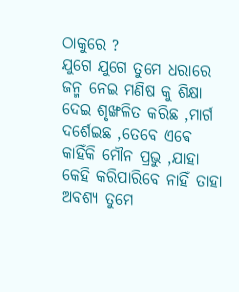ଠାକୁରେ ?
ଯୁଗେ ଯୁଗେ ତୁମେ ଧରାରେ ଜନ୍ମ ନେଇ ମଣିଷ କୁ ଶିକ୍ଷା ଦେଇ ଶୃଙ୍ଖଳିତ କରିଛ ,ମାର୍ଗ ଦର୍ଶେଇଛ ,ତେବେ ଏଵେ କାହିଁକି ମୌନ ପ୍ରଭୁ ,ଯାହା କେହି କରିପାରିବେ ନାହିଁ ତାହା ଅବଶ୍ୟ ତୁମେ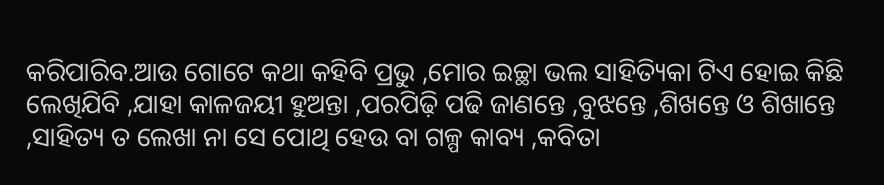କରିପାରିବ.ଆଉ ଗୋଟେ କଥା କହିବି ପ୍ରଭୁ ,ମୋର ଇଚ୍ଛା ଭଲ ସାହିତ୍ୟିକା ଟିଏ ହୋଇ କିଛି ଲେଖିଯିବି ,ଯାହା କାଳଜୟୀ ହୁଅନ୍ତା ,ପରପିଢ଼ି ପଢି ଜାଣନ୍ତେ ,ବୁଝନ୍ତେ ,ଶିଖନ୍ତେ ଓ ଶିଖାନ୍ତେ ,ସାହିତ୍ୟ ତ ଲେଖା ନା ସେ ପୋଥି ହେଉ ବା ଗଳ୍ପ କାବ୍ୟ ,କବିତା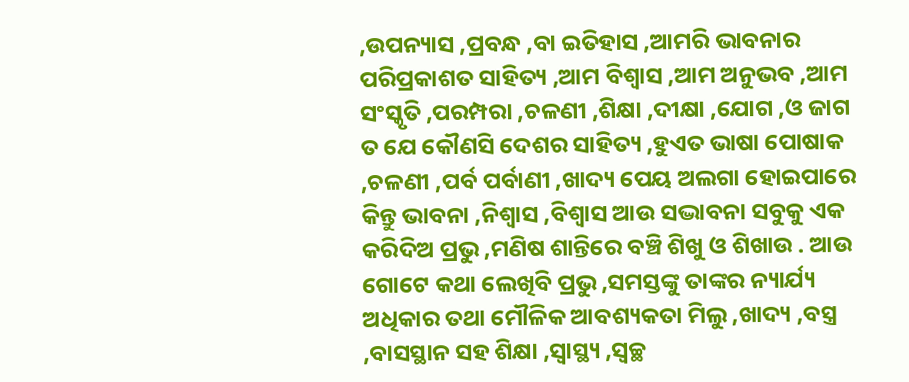,ଉପନ୍ୟାସ ,ପ୍ରବନ୍ଧ ,ବା ଇତିହାସ ,ଆମରି ଭାବନାର ପରିପ୍ରକାଶତ ସାହିତ୍ୟ ,ଆମ ବିଶ୍ୱାସ ,ଆମ ଅନୁଭବ ,ଆମ ସଂସ୍କୃତି ,ପରମ୍ପରା ,ଚଳଣୀ ,ଶିକ୍ଷା ,ଦୀକ୍ଷା ,ଯୋଗ ,ଓ ଜାଗ ତ ଯେ କୌଣସି ଦେଶର ସାହିତ୍ୟ ,ହୁଏତ ଭାଷା ପୋଷାକ ,ଚଳଣୀ ,ପର୍ବ ପର୍ବାଣୀ ,ଖାଦ୍ୟ ପେୟ ଅଲଗା ହୋଇପାରେ କିନ୍ତୁ ଭାବନା ,ନିଶ୍ୱାସ ,ବିଶ୍ୱାସ ଆଉ ସଦ୍ଭାବନା ସବୁକୁ ଏକ କରିଦିଅ ପ୍ରଭୁ ,ମଣିଷ ଶାନ୍ତିରେ ବଞ୍ଚି ଶିଖୁ ଓ ଶିଖାଉ . ଆଉ ଗୋଟେ କଥା ଲେଖିବି ପ୍ରଭୁ ,ସମସ୍ତଙ୍କୁ ତାଙ୍କର ନ୍ୟାର୍ଯ୍ୟ ଅଧିକାର ତଥା ମୌଳିକ ଆବଶ୍ୟକତା ମିଲୁ ,ଖାଦ୍ୟ ,ବସ୍ତ୍ର ,ବାସସ୍ଥାନ ସହ ଶିକ୍ଷା ,ସ୍ୱାସ୍ଥ୍ୟ ,ସ୍ୱଚ୍ଛ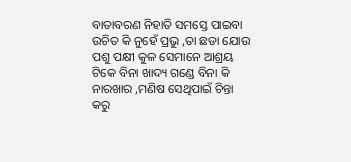ବାତାବରଣ ନିହାତି ସମସ୍ତେ ପାଇବା ଉଚିତ କି ନୁହେଁ ପ୍ରଭୁ ,ତା ଛଡା ଯୋଉ ପଶୁ ପକ୍ଷୀ କୁଳ ସେମାନେ ଆଶ୍ରୟ ଟିକେ ବିନା ଖାଦ୍ୟ ଗଣ୍ଡେ ବିନା କି ନାରଖାର ,ମଣିଷ ସେଥିପାଇଁ ଚିନ୍ତା କରୁ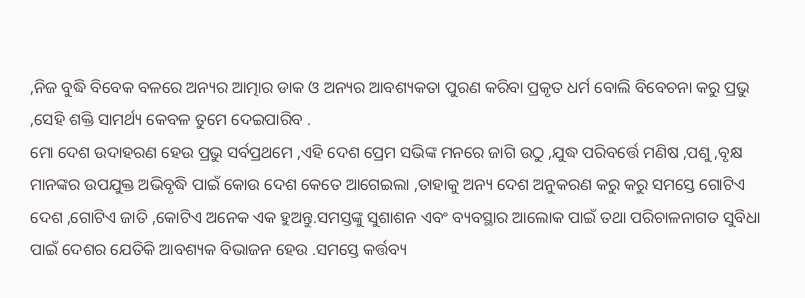,ନିଜ ବୁଦ୍ଧି ବିବେକ ବଳରେ ଅନ୍ୟର ଆତ୍ମାର ଡାକ ଓ ଅନ୍ୟର ଆବଶ୍ୟକତା ପୁରଣ କରିବା ପ୍ରକୃତ ଧର୍ମ ବୋଲି ବିବେଚନା କରୁ ପ୍ରଭୁ ,ସେହି ଶକ୍ତି ସାମର୍ଥ୍ୟ କେବଳ ତୁମେ ଦେଇପାରିବ .
ମୋ ଦେଶ ଉଦାହରଣ ହେଉ ପ୍ରଭୁ ସର୍ବପ୍ରଥମେ ,ଏହି ଦେଶ ପ୍ରେମ ସଭିଙ୍କ ମନରେ ଜାଗି ଉଠୁ ,ଯୁଦ୍ଧ ପରିବର୍ତ୍ତେ ମଣିଷ ,ପଶୁ ,ବୃକ୍ଷ ମାନଙ୍କର ଉପଯୁକ୍ତ ଅଭିବୃଦ୍ଧି ପାଇଁ କୋଉ ଦେଶ କେତେ ଆଗେଇଲା ,ତାହାକୁ ଅନ୍ୟ ଦେଶ ଅନୁକରଣ କରୁ କରୁ ସମସ୍ତେ ଗୋଟିଏ ଦେଶ ,ଗୋଟିଏ ଜାତି ,କୋଟିଏ ଅନେକ ଏକ ହୁଅନ୍ତୁ.ସମସ୍ତଙ୍କୁ ସୁଶାଶନ ଏବଂ ବ୍ୟବସ୍ଥାର ଆଲୋକ ପାଇଁ ତଥା ପରିଚାଳନାଗତ ସୁବିଧା ପାଇଁ ଦେଶର ଯେତିକି ଆବଶ୍ୟକ ବିଭାଜନ ହେଉ .ସମସ୍ତେ କର୍ତ୍ତବ୍ୟ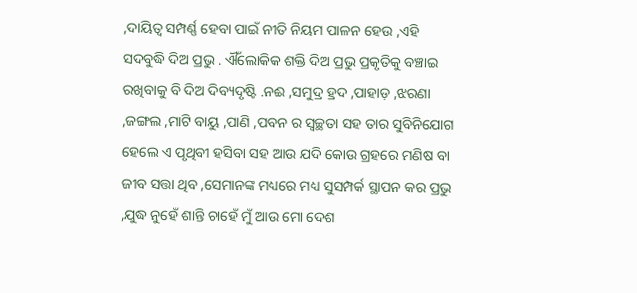,ଦାୟିତ୍ବ ସମ୍ପର୍ଣ୍ଣ ହେବା ପାଇଁ ନୀତି ନିୟମ ପାଳନ ହେଉ ,ଏହି ସଦବୁଦ୍ଧି ଦିଅ ପ୍ରଭୁ . ଐଁଲୋକିକ ଶକ୍ତି ଦିଅ ପ୍ରଭୁ ପ୍ରକୃତିକୁ ବଞ୍ଚାଇ ରଖିବାକୁ ବି ଦିଅ ଦିବ୍ୟଦୃଷ୍ଟି .ନଈ ,ସମୁଦ୍ର ହ୍ରଦ ,ପାହାଡ଼ ,ଝରଣା ,ଜଙ୍ଗଲ ,ମାଟି ବାୟୁ ,ପାଣି ,ପବନ ର ସ୍ୱଚ୍ଛତା ସହ ତାର ସୁବିନିଯୋଗ ହେଲେ ଏ ପୃଥିବୀ ହସିବା ସହ ଆଉ ଯଦି କୋଉ ଗ୍ରହରେ ମଣିଷ ବା ଜୀବ ସତ୍ତା ଥିବ ,ସେମାନଙ୍କ ମଧ୍ୟରେ ମଧ୍ୟ ସୁସମ୍ପର୍କ ସ୍ଥାପନ କର ପ୍ରଭୁ ,ଯୁଦ୍ଧ ନୁହେଁ ଶାନ୍ତି ଚାହେଁ ମୁଁ ଆଉ ମୋ ଦେଶ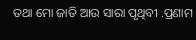ତଥା ମୋ ଜାତି ଆଉ ସାରା ପୃଥିବୀ .ପ୍ରଣାମ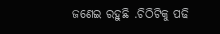ଜଣେଇ ରହୁଛି .ଚିଠିଟିକୁ ପଢି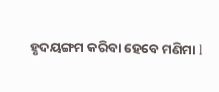ହୃଦୟଙ୍ଗମ କରିବା ହେବେ ମଣିମା l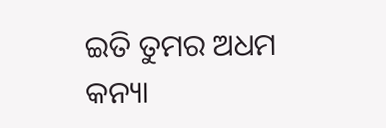ଇତି ତୁମର ଅଧମ କନ୍ୟା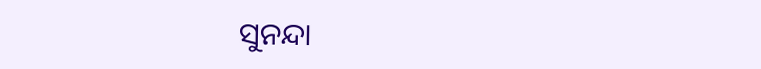ସୁନନ୍ଦା